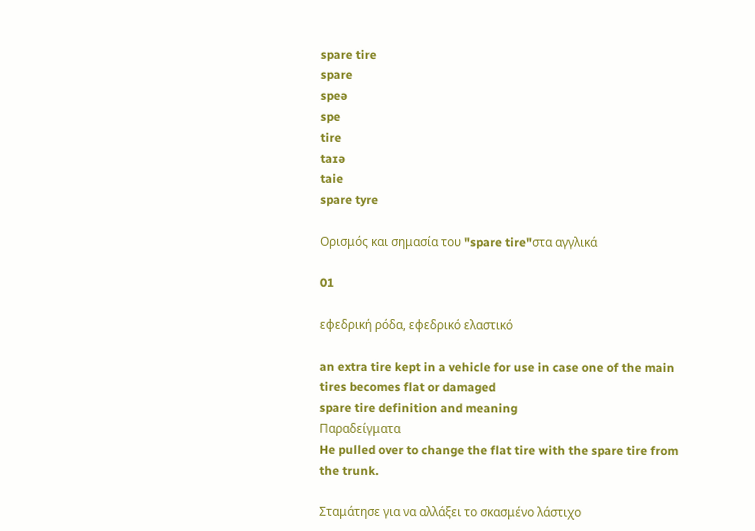spare tire
spare
speə
spe
tire
taɪə
taie
spare tyre

Ορισμός και σημασία του "spare tire"στα αγγλικά

01

εφεδρική ρόδα, εφεδρικό ελαστικό

an extra tire kept in a vehicle for use in case one of the main tires becomes flat or damaged
spare tire definition and meaning
Παραδείγματα
He pulled over to change the flat tire with the spare tire from the trunk.

Σταμάτησε για να αλλάξει το σκασμένο λάστιχο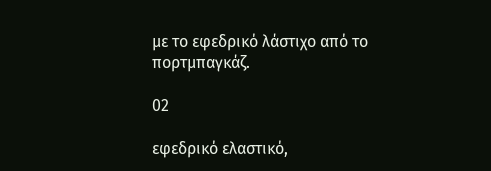με το εφεδρικό λάστιχο από το πορτμπαγκάζ.

02

εφεδρικό ελαστικό,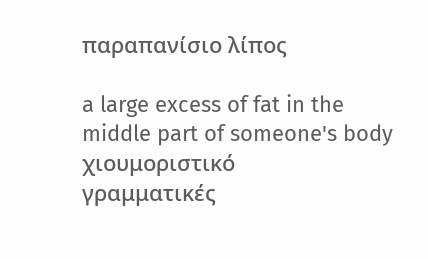παραπανίσιο λίπος

a large excess of fat in the middle part of someone's body
χιουμοριστικό
γραμματικές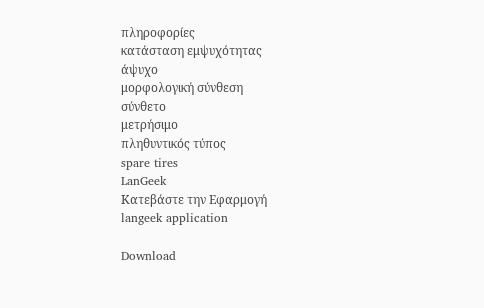πληροφορίες
κατάσταση εμψυχότητας
άψυχο
μορφολογική σύνθεση
σύνθετο
μετρήσιμο
πληθυντικός τύπος
spare tires
LanGeek
Κατεβάστε την Εφαρμογή
langeek application

Download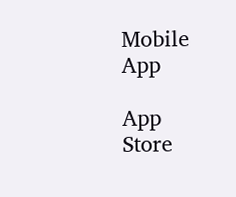Mobile App

App Store